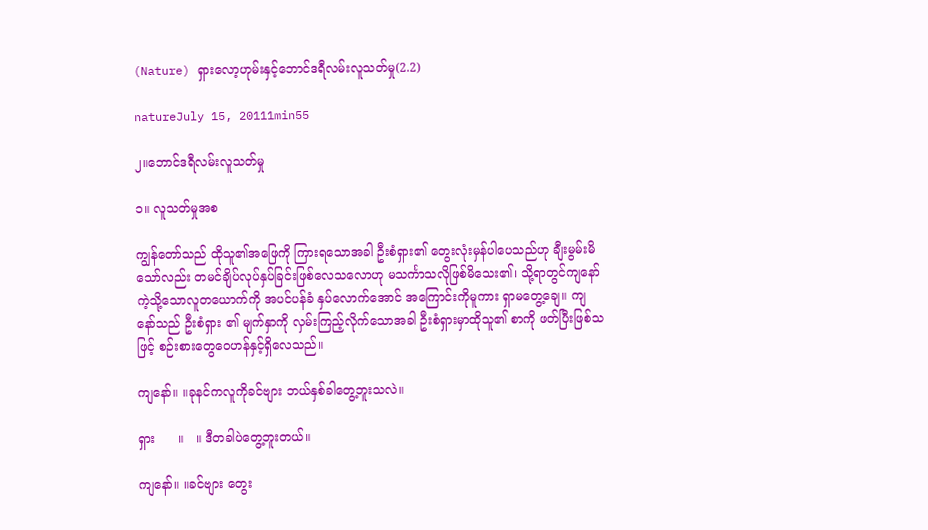(Nature) ရှားလော့ဟုမ်းနှင့်ဘောင်ဒရီလမ်းလူသတ်မှု(2.2)

natureJuly 15, 20111min55

၂။ဘောင်ဒရီလမ်းလူသတ်မှု

၁။ လူသတ်မှုအစ

ကျွန်တော်သည် ထိုသူ၏အဖြေကို ကြားရသောအခါ ဦးစံရှား၏ တွေးလုံးမှန်ပါပေသည်ဟု ချီးမွမ်းမိသော်လည်း တမင်ချိပ်လုပ်နှပ်ခြင်းဖြစ်လေသလောဟု မသင်္ကာသလိုဖြစ်မိသေး၏၊ သို့ရာတွင်ကျနော်ကဲ့သို့သောလူတယောက်ကို အပင်ပန်ခံ နှပ်လောက်အောင် အကြောင်းကိုမူကား ရှာမတွေ့ချေ။ ကျနော်သည် ဦးစံရှား ၏ မျက်နှာကို လှမ်းကြည့်လိုက်သောအခါ ဦးစံရှားမှာထိုသူ၏ စာကို ဖတ်ပြီးဖြစ်သဖြင့် စဉ်းစားတွေဝေဟန်နှင့်ရှိလေသည်။

ကျနော်။ ။ခုနင်ကလူကိုခင်ဗျား ဘယ်နှစ်ခါတွေ့ဘူးသလဲ။

ရှား      ။   ။ ဒီတခါပဲတွေ့ဘူးတယ်။

ကျနော်။ ။ခင်ဗျား တွေး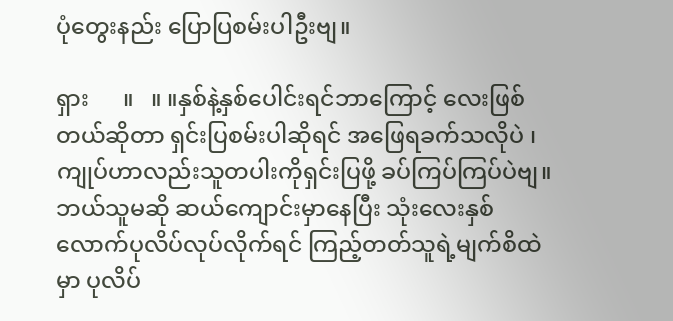ပုံတွေးနည်း ပြောပြစမ်းပါဦးဗျ။

ရှား      ။   ။ ။နှစ်နဲ့နှစ်ပေါင်းရင်ဘာကြောင့် လေးဖြစ်တယ်ဆိုတာ ရှင်းပြစမ်းပါဆိုရင် အဖြေရခက်သလိုပဲ ၊ကျုပ်ဟာလည်းသူတပါးကိုရှင်းပြဖို့ ခပ်ကြပ်ကြပ်ပဲဗျ။ ဘယ်သူမဆို ဆယ်ကျောင်းမှာနေပြီး သုံးလေးနှစ်လောက်ပုလိပ်လုပ်လိုက်ရင် ကြည့်တတ်သူရဲ့မျက်စိထဲမှာ ပုလိပ်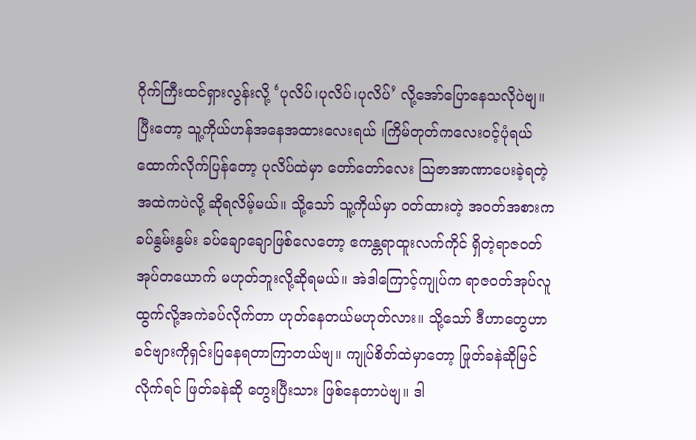ဂိုက်ကြီးထင်ရှားလွန်းလို့ ‘ပုလိပ်၊ပုလိပ်၊ပုလိပ်’ လို့အော်ပြောနေသလိုပဲဗျ။ ပြီးတော့ သူ့ကိုယ်ဟန်အနေအထားလေးရယ် ၊ကြိမ်တုတ်ကလေးဝင့်ပုံရယ် ထောက်လိုက်ပြန်တော့ ပုလိပ်ထဲမှာ တော်တော်လေး ဩဇာအာဏာပေးခဲ့ရတဲ့အထဲကပဲလို့ ဆိုရလိမ့်မယ်။ သို့သော် သူ့ကိုယ်မှာ ဝတ်ထားတဲ့ အဝတ်အစားက ခပ်နွမ်းနွမ်း ခပ်ချောချောဖြစ်လေတော့ ဧကန္တရာထူးလက်ကိုင် ရှိတဲ့ရာဇဝတ်အုပ်တယောက် မဟုတ်ဘူးလို့ဆိုရမယ်။ အဲဒါကြောင့်ကျုပ်က ရာဇဝတ်အုပ်လူထွက်လို့အကဲခပ်လိုက်တာ ဟုတ်နေတယ်မဟုတ်လား။ သို့သော် ဒီဟာတွေဟာ ခင်ဗျားကိုရှင်းပြနေရတာကြာတယ်ဗျ။ ကျုပ်စိတ်ထဲမှာတော့ ဖြုတ်ခနဲဆိုမြင်လိုက်ရင် ဖြတ်ခနဲဆို တွေးပြီးသား ဖြစ်နေတာပဲဗျ။ ဒါ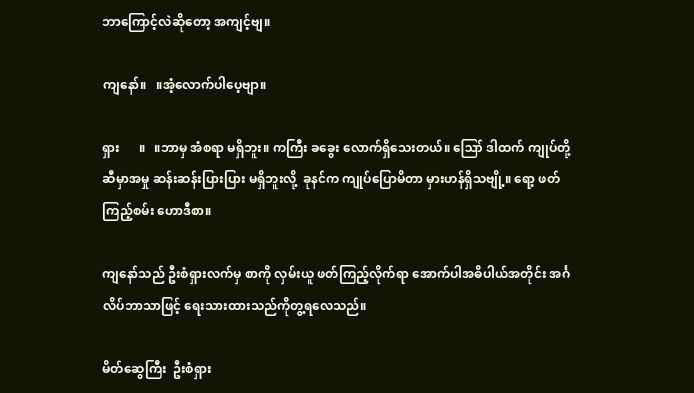ဘာကြောင့်လဲဆိုတော့ အကျင့်ဗျ။

ကျနော်။   ။အံ့လောက်ပါပေ့ဗျာ။

ရှား      ။   ။ဘာမှ အံစရာ မရှိဘူး။ ကကြီး ခခွေး လောက်ရှိသေးတယ်။ ဪ ဒါထက် ကျုပ်တို့ဆီမှာအမှု ဆန်းဆန်းပြားပြား မရှိဘူးလို့  ခုနင်က ကျုပ်ပြောမိတာ မှားဟန်ရှိသဗျို့။ ရော့ ဖတ်ကြည့်စမ်း ဟောဒီစာ။

ကျနော်သည် ဦးစံရှားလက်မှ စာကို လှမ်းယူ ဖတ်ကြည့်လိုက်ရာ အောက်ပါအဓိပါယ်အတိုင်း အင်္ဂလိပ်ဘာသာဖြင့် ရေးသားထားသည်ကိုတွ့ရလေသည်။

မိတ်ဆွေကြီး  ဦးစံရှား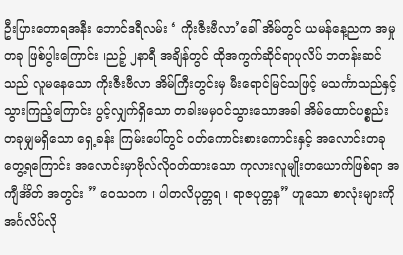ဦးပြားတောရအနီး ဘောင်ဒရီလမ်း ‘ ကိုးဇီးဗီလာ’ခေါ် အိမ်တွင် ယမန်နေ့ညက အမှုတခု ဖြစ်ပွါးကြောင်း ၊ညဉ့် ၂နာရီ အချိန်တွင် ထိုအကွက်ဆိုင်ရာပုလိပ် ဘတန်းဆင်သည် လူမနေသော ကိုးဇီးဗီလာ အိမ်ကြီးတွင်းမှ မီးရောင်မြင်သဖြင့် မသင်္ကာသည်နှင့် သွားကြည့်ကြောင်း ပွင့်လျှက်ရှိသော တခါးမမှဝင်သွားသောအခါ အိမ်ထောင်ပစ္စည်း တခုမျှမရှိသော ရှေ့ခန်း ကြမ်းပေါ်တွင် ဝတ်ကောင်းစားကောင်းနှင့် အလောင်းတခုတွေ့ရကြောင်း အလောင်းမှာဗိုလ်လိုဝတ်ထားသော ကုလားလူမျိုးတယောက်ဖြစ်ရာ အကျီင်္အိတ် အတွင်း ” ဝေသ၁က ၊ ပါတလိပုတ္တရ ၊ ရာဇပုတ္တန” ဟူသော စာလုံးများကို အင်္ဂလိပ်လို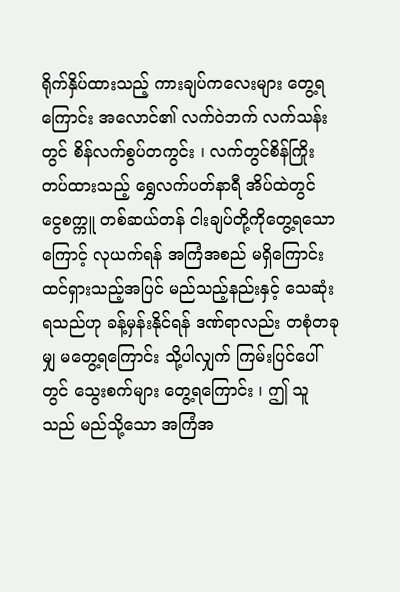ရိုက်နှိပ်ထားသည့် ကားချပ်ကလေးများ တွေ့ရကြောင်း အလောင်၏ လက်ဝဲဘက် လက်သန်းတွင် စိန်လက်စွပ်တကွင်း ၊ လက်တွင်စိန်ကြိုးတပ်ထားသည့် ရွှေလက်ပတ်နာရီ အိပ်ထဲတွင် ငွေစက္ကူ တစ်ဆယ်တန် ငါးချပ်တို့ကိုတွေ့ရသောကြောင့် လုယက်ရန် အကြံအစည် မရှိကြောင်း ထင်ရှားသည့်အပြင် မည်သည့်နည်းနှင့် သေဆုံးရသည်ဟု ခန့်မှန်းနိုင်ရန် ဒဏ်ရာလည်း တစုံတခုမျှ မတွေ့ရကြောင်း သို့ပါလျှက် ကြမ်းပြင်ပေါ်တွင် သွေးစက်များ တွေ့ရကြောင်း ၊ ဤ သူသည် မည်သို့သော အကြံအ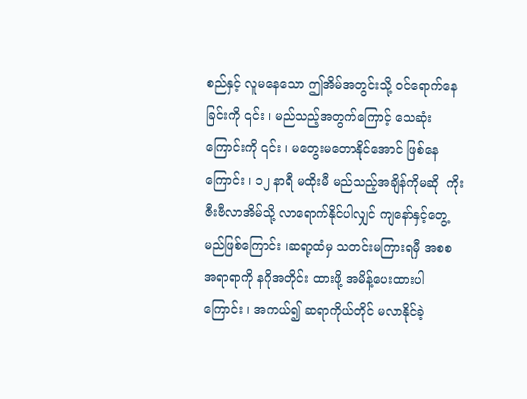စည်နှင့် လူမနေသော ဤအိမ်အတွင်းသို့ ဝင်ရောက်နေခြင်းကို ၎င်း ၊ မည်သည့်အတွက်ကြောင့် သေဆုံးကြောင်းကို ၎င်း ၊ မတွေးမတောနိုင်အောင် ဖြစ်နေကြောင်း ၊ ၁၂ နာရီ မထိုးမီ မည်သည့်အချိန်ကိုမဆို  ကိုးဇီးဗီလာအိမ်သို့ လာရောက်နိုင်ပါလျှင် ကျနော်နှင့်တွေ့မည်ဖြစ်ကြောင်း ၊ဆရာ့ထံမှ သတင်းမကြားရမှီ အစစ အရာရာကို နဂိုအတိုင်း ထားဖို့ အမိန့်ပေးထားပါကြောင်း ၊ အကယ်၍ ဆရာကိုယ်တိုင် မလာနိုင်ခဲ့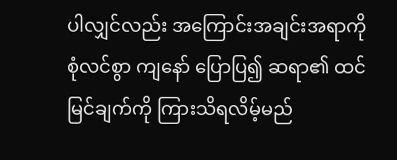ပါလျှင်လည်း အကြောင်းအချင်းအရာကို စုံလင်စွာ ကျနော် ပြောပြ၍ ဆရာ၏ ထင်မြင်ချက်ကို ကြားသိရလိမ့်မည်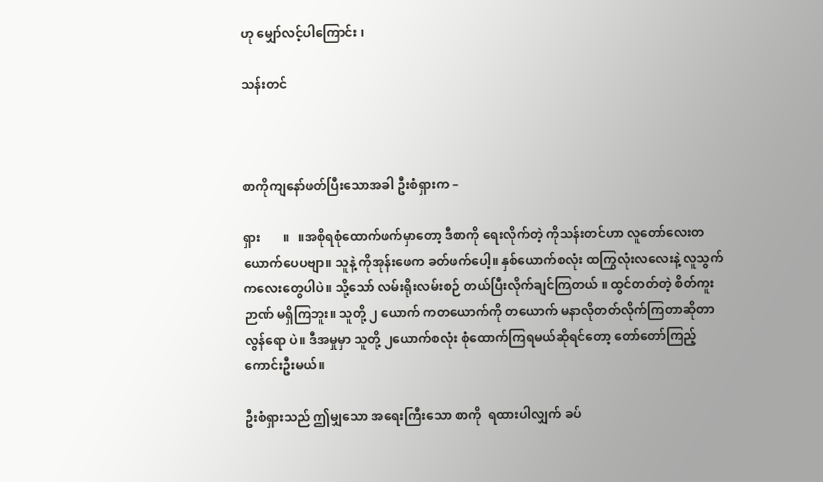ဟု မျှော်လင့်ပါကြောင်း ၊

သန်းတင်



စာကိုကျနော်ဖတ်ပြီးသောအခါ ဦးစံရှားက –

ရှား       ။   ။အစိုရစုံထောက်ဖက်မှာတော့ ဒီစာကို ရေးလိုက်တဲ့ ကိုသန်းတင်ဟာ လူတော်လေးတယောက်ပေပဗျာ။ သူနဲ့ ကိုအုန်းဖေက ခတ်ဖက်ပေါ့။ နှစ်ယောက်စလုံး ထကြွလုံးလလေးနဲ့ လူသွက်ကလေးတွေပါပဲ။ သို့သော် လမ်းရိုးလမ်းစဉ် တယ်ပြီးလိုက်ချင်ကြတယ် ။ ထွင်တတ်တဲ့ စိတ်ကူးဉာဏ် မရှိကြဘူး။ သူတို့ ၂ ယောက် ကတယောက်ကို တယောက် မနာလိုတတ်လိုက်ကြတာဆိုတာ လွန်ရော ပဲ။ ဒီအမှုမှာ သူတို့ ၂ယောက်စလုံး စုံထောက်ကြရမယ်ဆိုရင်တော့ တော်တော်ကြည့်ကောင်းဦးမယ်။

ဦးစံရှားသည် ဤမျှသော အရေးကြီးသော စာကို  ရထားပါလျှက် ခပ်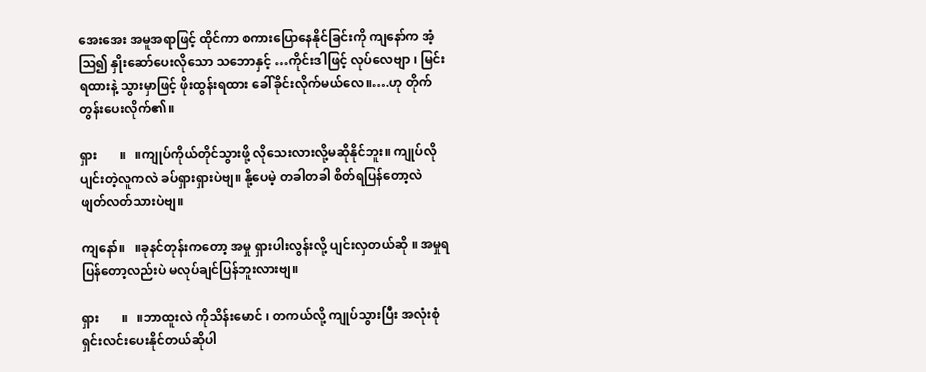အေးအေး အမူအရာဖြင့် ထိုင်ကာ စကားပြောနေနိုင်ခြင်းကို ကျနော်က အံ့ဩ၍ နှိုးဆော်ပေးလိုသော သဘောနှင့် …ကိုင်းဒါဖြင့် လုပ်လေဗျာ ၊ မြင်းရထားနဲ့ သွားမှာဖြင့် ဖိုးထွန်းရထား ခေါ်ခိုင်းလိုက်မယ်လေ။….ဟု တိုက်တွန်းပေးလိုက်၏။

ရှား       ။   ။ကျုပ်ကိုယ်တိုင်သွားဖို့ လိုသေးလားလို့မဆိုနိုင်ဘူး။ ကျုပ်လို ပျင်းတဲ့လူကလဲ ခပ်ရှားရှားပဲဗျ။ နို့ပေမဲ့ တခါတခါ စိတ်ရပြန်တော့လဲ ဖျတ်လတ်သားပဲဗျ။

ကျနော်။   ။ခုနင်တုန်းကတော့ အမှု ရှားပါးလွန်းလို့ ပျင်းလှတယ်ဆို ။ အမှုရပြန်တော့လည်းပဲ မလုပ်ချင်ပြန်ဘူးလားဗျ။

ရှား       ။   ။ဘာထူးလဲ ကိုသိန်းမောင် ၊ တကယ်လို့ ကျုပ်သွားပြီး အလုံးစုံ ရှင်းလင်းပေးနိုင်တယ်ဆိုပါ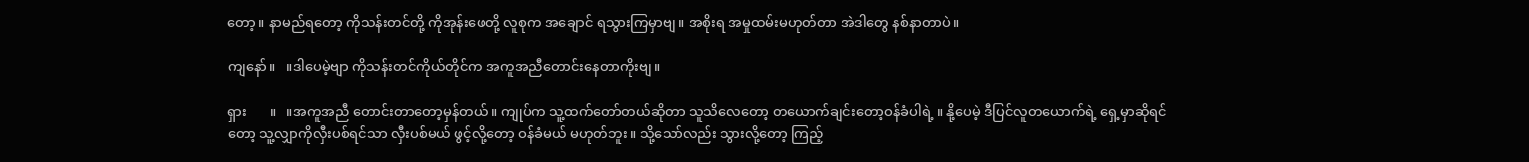တော့။ နာမည်ရတော့ ကိုသန်းတင်တို့ ကိုအုန်းဖေတို့ လူစုက အချောင် ရသွားကြမှာဗျ။ အစိုးရ အမှုထမ်းမဟုတ်တာ အဲဒါတွေ နစ်နာတာပဲ။

ကျနော်။   ။ဒါပေမဲ့ဗျာ ကိုသန်းတင်ကိုယ်တိုင်က အကူအညီတောင်းနေတာကိုးဗျ။

ရှား       ။   ။အကူအညီ တောင်းတာတော့မှန်တယ်။ ကျုပ်က သူ့ထက်တော်တယ်ဆိုတာ သူသိလေတော့ တယောက်ချင်းတော့ဝန်ခံပါရဲ့ ။ နို့ပေမဲ့ ဒီပြင်လူတယောက်ရဲ့ ရှေ့မှာဆိုရင်တော့ သူ့လျှာကိုလှီးပစ်ရင်သာ လှီးပစ်မယ် ဖွင့်လို့တော့ ဝန်ခံမယ် မဟုတ်ဘူး။ သို့သော်လည်း သွားလို့တော့ ကြည့်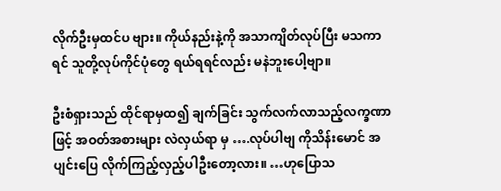လိုက်ဦးမှထင်ပ ဗျား။ ကိုယ်နည်းနဲ့ကို အသာကျိတ်လုပ်ပြီး မသကာရင် သူတို့လုပ်ကိုင်ပုံတွေ ရယ်ရရင်လည်း မနဲဘူးပေါ့ဗျာ။

ဦးစံရှားသည် ထိုင်ရာမှထ၍ ချက်ခြင်း သွက်လက်လာသည့်လက္ခဏာဖြင့် အဝတ်အစားများ လဲလှယ်ရာ မှ ….လုပ်ပါဗျ ကိုသိန်းမောင် အပျင်းပြေ လိုက်ကြည့်လှည့်ပါဦးတော့လား။ …ဟုပြောသ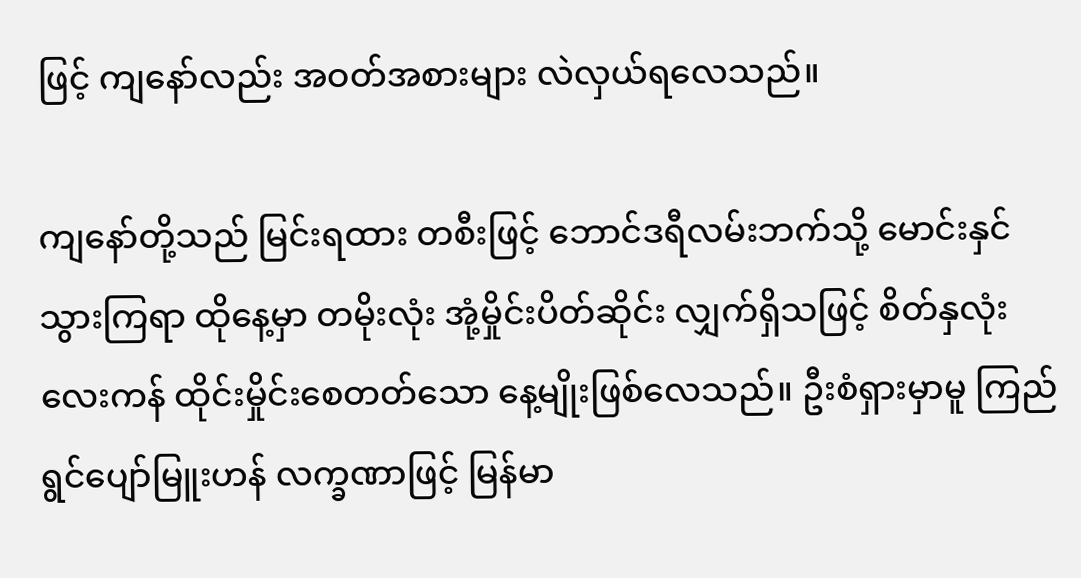ဖြင့် ကျနော်လည်း အဝတ်အစားများ လဲလှယ်ရလေသည်။

ကျနော်တို့သည် မြင်းရထား တစီးဖြင့် ဘောင်ဒရီလမ်းဘက်သို့ မောင်းနှင်သွားကြရာ ထိုနေ့မှာ တမိုးလုံး အုံ့မှိုင်းပိတ်ဆိုင်း လျှက်ရှိသဖြင့် စိတ်နှလုံးလေးကန် ထိုင်းမှိုင်းစေတတ်သော နေ့မျိုးဖြစ်လေသည်။ ဦးစံရှားမှာမူ ကြည်ရွင်ပျော်မြူးဟန် လက္ခဏာဖြင့် မြန်မာ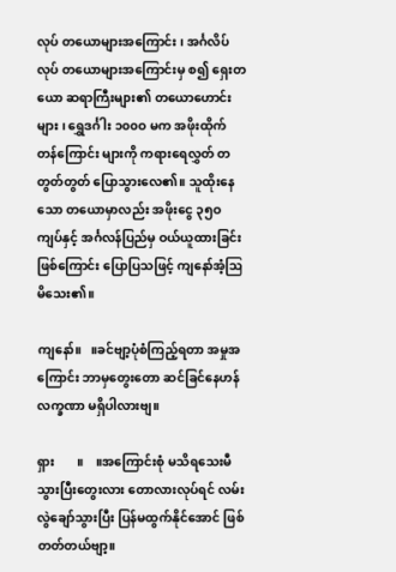လုပ် တယောများအကြောင်း ၊ အင်္ဂလိပ်လုပ် တယောများအကြောင်းမှ စ၍ ရှေးတယော ဆရာကြီးများ၏ တယောဟောင်းများ ၊ ရွှေဒင်္ဂါး ၁၀၀ဝ မက အဖိုးထိုက်တန်ကြောင်း များကို ကရားရေလွှတ် တတွတ်တွတ် ပြောသွားလေ၏။ သူထိုးနေသော တယောမှာလည်း အဖိုးငွေ ၃၅ဝကျပ်နှင့် အင်္ဂလန်ပြည်မှ ဝယ်ယူထားခြင်း ဖြစ်ကြောင်း ပြောပြသဖြင့် ကျနော်အံ့ဩမိသေး၏။

ကျနော်။   ။ခင်ဗျာ့ပုံစံကြည့်ရတာ အမှုအကြောင်း ဘာမှတွေးတော ဆင်ခြင်နေဟန် လက္ခဏာ မရှိပါလားဗျ။

ရှား       ။    ။အကြောင်းစုံ မသိရသေးမီ သွားပြီးတွေးလား တောလားလုပ်ရင် လမ်းလွဲချော်သွားပြီး ပြန်မထွက်နိုင်အောင် ဖြစ်တတ်တယ်ဗျာ့။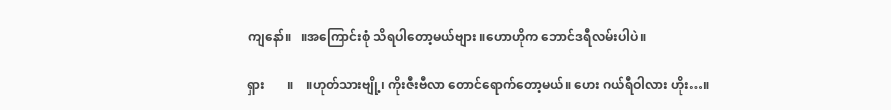ကျနော်။   ။အကြောင်းစုံ သိရပါတော့မယ်ဗျား ။ဟောဟိုက ဘောင်ဒရီလမ်းပါပဲ။

ရှား       ။    ။ဟုတ်သားဗျို့၊ ကိုးဇီးဗီလာ တောင်ရောက်တော့မယ်။ ဟေး ဂယ်ရီဝါလား ဟိုး…။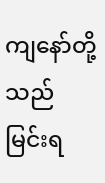ကျနော်တို့သည် မြင်းရ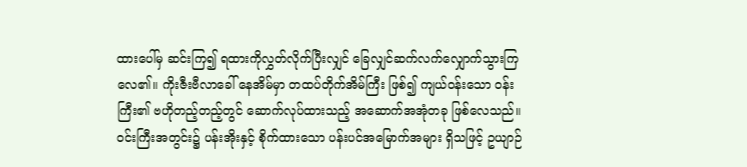ထားပေါ်မှ ဆင်းကြ၍ ရထားကိုလွှတ်လိုက်ပြီးလျှင် ခြေလျှင်ဆက်လက်လျှောက်သွားကြလေ၏။ ကိုးဇီးဗီလာခေါ် နေအိမ်မှာ တထပ်တိုက်အိမ်ကြီး ဖြစ်၍ ကျယ်ဝန်းသော ဝန်းကြီး၏ ဗဟိုတည့်တည့်တွင် ဆောက်လုပ်ထားသည့် အဆောက်အအုံတခု ဖြစ်လေသည်။ ဝင်းကြီးအတွင်း၌ ပန်းအိုးနှင့် စိုက်ထားသော ပန်းပင်အမြောက်အများ ရှိသဖြင့် ဥယျာဉ်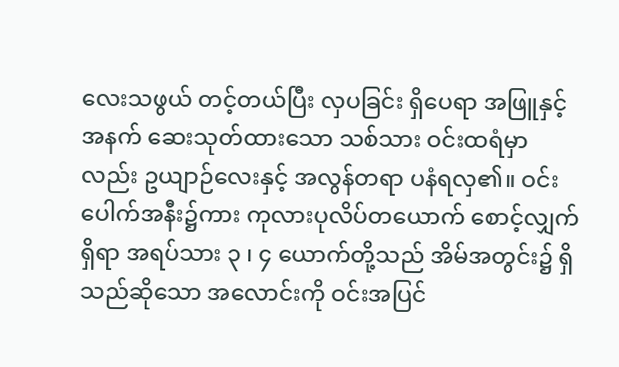လေးသဖွယ် တင့်တယ်ပြီး လှပခြင်း ရှိပေရာ အဖြူနှင့် အနက် ဆေးသုတ်ထားသော သစ်သား ဝင်းထရံမှာလည်း ဥယျာဉ်လေးနှင့် အလွန်တရာ ပနံရလှ၏။ ဝင်းပေါက်အနီး၌ကား ကုလားပုလိပ်တယောက် စောင့်လျှက်ရှိရာ အရပ်သား ၃ ၊ ၄ ယောက်တို့သည် အိမ်အတွင်း၌ ရှိသည်ဆိုသော အလောင်းကို ဝင်းအပြင်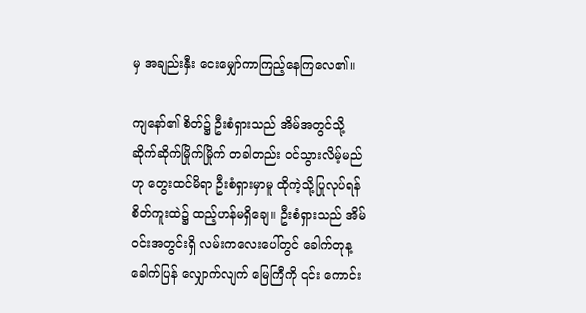မှ အချည်းနှီး ငေးမျှော်ကာကြည့်နေကြလေ၏။

ကျနော်၏ စိတ်၌ ဦးစံရှားသည် အိမ်အတွင်သို့ ဆိုက်ဆိုက်မြိုက်မြိုက် တခါတည်း ဝင်သွားလိမ့်မည်ဟု တွေးထင်မိရာ ဦးစံရှားမှာမူ ထိုကဲ့သို့ပြုလုပ်ရန် စိတ်ကူးထဲ၌ ထည့်ဟန်မရှိချေ။ ဦးစံရှားသည် အိမ်ဝင်းအတွင်းရှိ လမ်းကလေးပေါ်တွင် ခေါက်တုန့ခေါက်ပြန် လျှောက်လျက် မြေကြီကို ၎င်း ကောင်း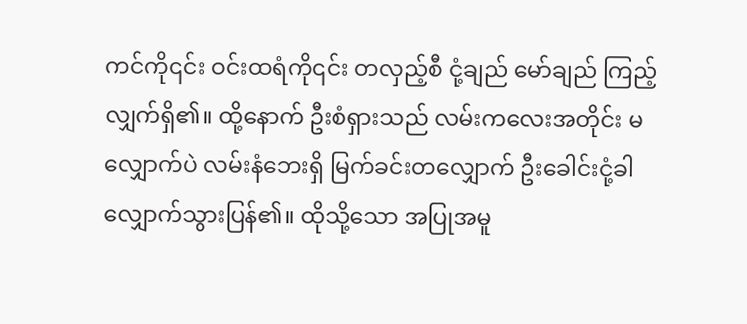ကင်ကို၎င်း ဝင်းထရံကို၎င်း တလှည့်စီ ငုံ့ချည် မော်ချည် ကြည့်လျှက်ရှိ၏။ ထို့နောက် ဦးစံရှားသည် လမ်းကလေးအတိုင်း မလျှောက်ပဲ လမ်းနံဘေးရှိ မြက်ခင်းတလျှောက် ဦးခေါင်းငုံ့ခါ လျှောက်သွားပြန်၏။ ထိုသို့သော အပြုအမူ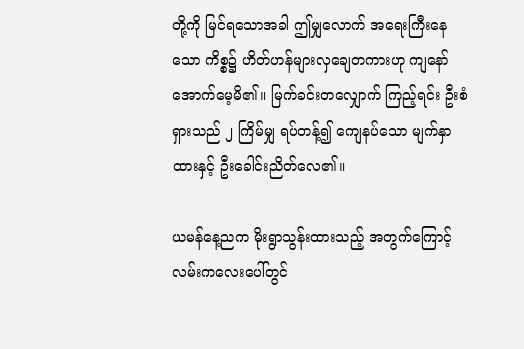တို့ကို မြင်ရသောအခါ ဤမျှလောက် အရေးကြီးနေသော ကိစ္စ၌ ဟိတ်ဟန်များလှချေတကားဟု ကျနော် အောက်မေ့မိ၏။ မြက်ခင်းတလျှောက် ကြည့်ရင်း ဦးစံရှားသည် ၂ ကြိမ်မျှ ရပ်တန့်၍ ကျေနပ်သော မျက်နှာထားနှင့် ဦးခေါင်းညိတ်လေ၏။

ယမန်နေ့ညက မိုးရွာသွန်းထားသည့် အတွက်ကြောင့် လမ်းကလေးပေါ်တွင်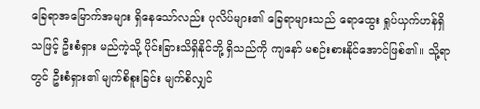ခြေရာအမြောက်အများ ရှိနေသော်လည်း ပုလိပ်များ၏ ခြေရာများသည် ရောထွေး ရှုပ်ယှက်ဟန်ရှိသဖြင့် ဦးစံရှား မည်ကဲ့သို့ ပိုင်းခြားသိရှိနိုင်ဘို့ ရှိသည်ကို ကျနော် မစဉ်းစားနိုင်အောင်ဖြစ်၏။ သို့ရာတွင် ဦးစံရှား၏ မျက်စိစူးခြင်း မျက်စိလျှင်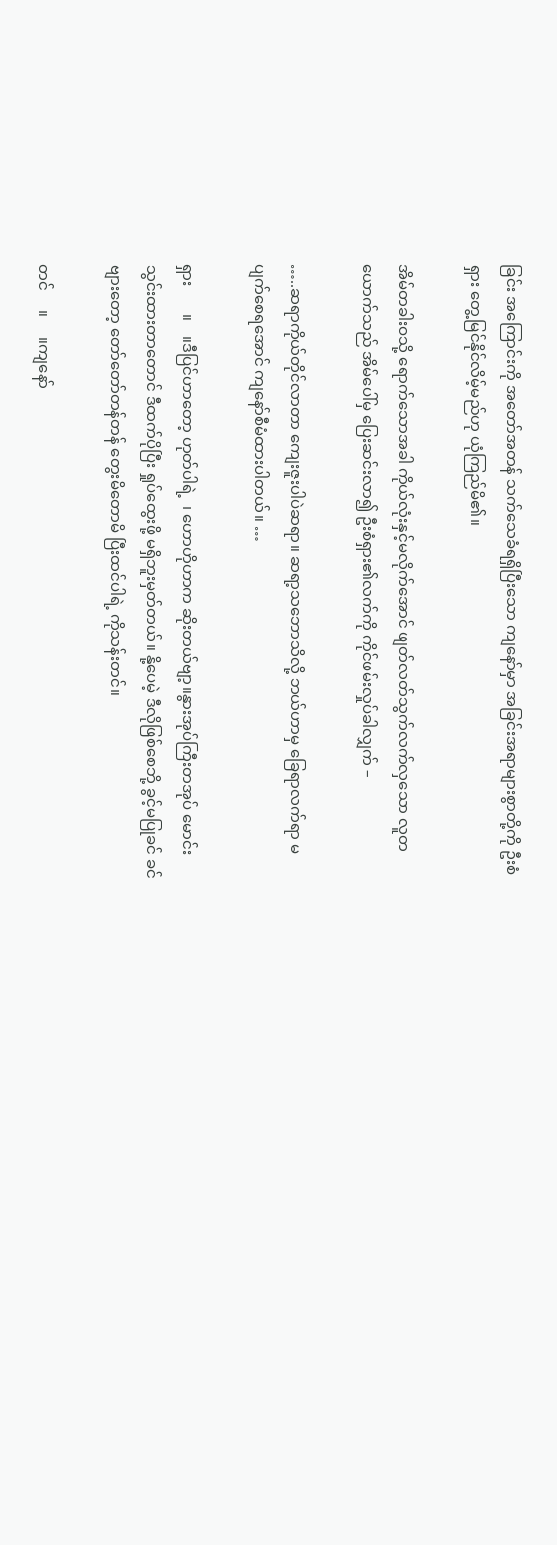ခြင်း အကြောင်းကို အတော်အတန် သက်သေခံရရှိပြီးသော ကျနော်မှာ အခြင်းအရာများစွာတို့ကို ဦးစံရှား တွေ့မြင်နိုင်လိမ့်မည်ဟု ယုံကြည်မိ၏။

အိမ်တခါးဝသို့ ရောက်သောအခါ ကိုယ်လုံးနှင့်မလိုက်အောင် ဖျတ်လတ်သွက်လက်လှသော လူတယောက်သည် အိမ်ပေါ်မှ ပြေးဆင်းလာ၍ ဦးစံရှား၏လက်ကို ကိုင်ဖမ်းလှုပ်ခါလျှက် –

…..ဆရာကိုယ်တိုင်လာတာ ကျေးဇူးပါပဲဆရာ။ ဆရာ့သဘောသိလို့ ဘယ်ဟာမှ ခြေရာလက်ရာ မပျက်စေရအောင် ကျနော်စီမံထားပါတယ်။ …

ရှား       ။    ။ဒီပြင်ဟာတော့ ဟုတ်ပါရဲ့  ၊ ဟောဟိုဟာက ဆိုးတယ်ဗျာ့။နွားအုပ်ကြီးတအုပ် မောင်းသွင်းထားတာတောင် ဒီထက်ပိုပြီး ရှုပ်ထွေးဖို့ မရှိဘူးမှတ်တယ်။ နို့ပေမဲ့ ဒီလိုဖြစ်စေဘို့ ခွင့်မပြုခင် ခင်ဗျားတော့ တော်တော်တန်တန် တွေးမိတောမိ ပြီးထင်ပါရဲ့ ကိုသန်းတင်။

တင်     ။     ။ကျနော်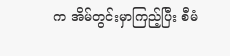က အိမ်တွင်းမှာကြည့်ပြီး စီမံ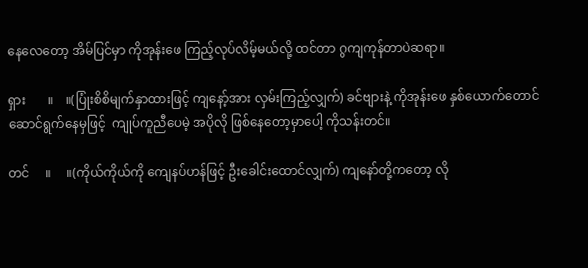နေလေတော့ အိမ်ပြင်မှာ ကိုအုန်းဖေ ကြည့်လုပ်လိမ့်မယ်လို့ ထင်တာ ဂွကျကုန်တာပဲဆရာ။

ရှား       ။    ။(ပြုံးစိစိမျက်နှာထားဖြင့် ကျနော့်အား လှမ်းကြည့်လျှက်) ခင်ဗျားနဲ့ ကိုအုန်းဖေ နှစ်ယောက်တောင် ဆောင်ရွက်နေမှဖြင့်  ကျုပ်ကူညီပေမဲ့ အပိုလို ဖြစ်နေတော့မှာပေါ့ ကိုသန်းတင်။

တင်     ။     ။(ကိုယ်ကိုယ်ကို ကျေနပ်ဟန်ဖြင့် ဦးခေါင်းထောင်လျှက်) ကျနော်တို့ကတော့ လို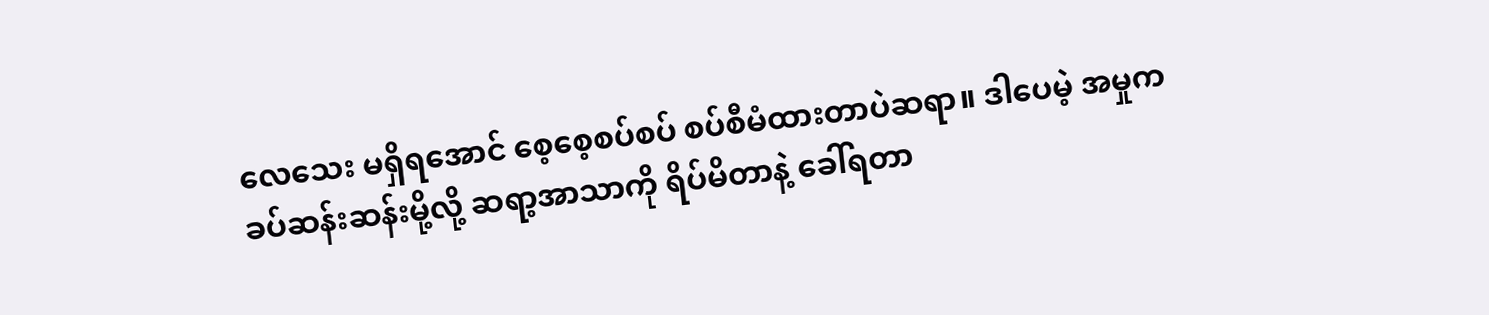လေသေး မရှိရအောင် စေ့စေ့စပ်စပ် စပ်စီမံထားတာပဲဆရာ။ ဒါပေမဲ့ အမှုက ခပ်ဆန်းဆန်းမို့လို့ ဆရာ့အာသာကို ရိပ်မိတာနဲ့ ခေါ်ရတာ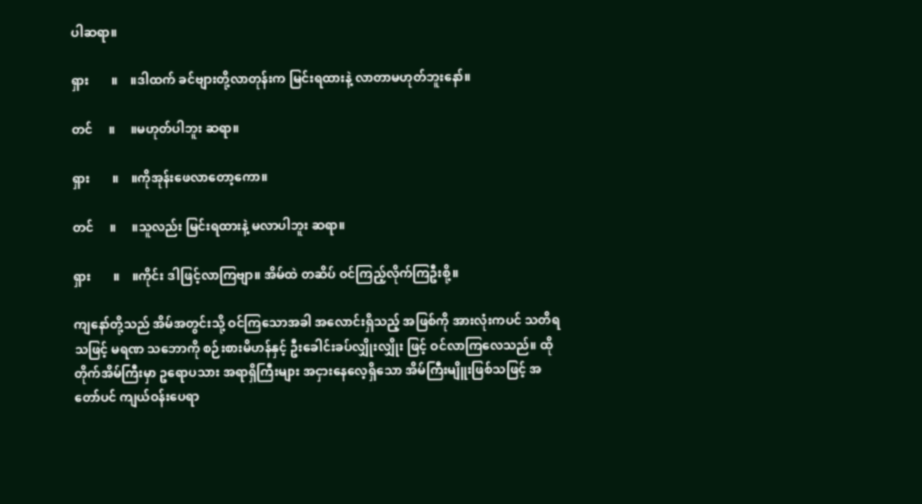ပါဆရာ။

ရှား       ။    ။ဒါထက် ခင်ဗျားတို့လာတုန်းက မြင်းရထားနဲ့ လာတာမဟုတ်ဘူးနော်။

တင်     ။     ။မဟုတ်ပါဘူး ဆရာ။

ရှား       ။    ။ကိုအုန်းဖေလာတော့ကော။

တင်     ။     ။သူလည်း မြင်းရထားနဲ့ မလာပါဘူး ဆရာ။

ရှား       ။    ။ကိုင်း ဒါဖြင့်လာကြဗျာ။ အိမ်ထဲ တဆိပ် ဝင်ကြည့်လိုက်ကြဦးစို့။

ကျနော်တို့သည် အိမ်အတွင်းသို့ ဝင်ကြသောအခါ အလောင်းရှိသည့် အဖြစ်ကို အားလုံးကပင် သတိရသဖြင့် မရဏ သဘောကို စဉ်းစားမိဟန်နှင့် ဦးခေါင်းခပ်လျှိုးလျှိုး ဖြင့် ဝင်လာကြလေသည်။ ထိုတိုက်အိမ်ကြီးမှာ ဥရောပသား အရာရှိကြီးများ အငှားနေလေ့ရှိသော အိမ်ကြီးမျိူးဖြစ်သဖြင့် အတော်ပင် ကျယ်ဝန်းပေရာ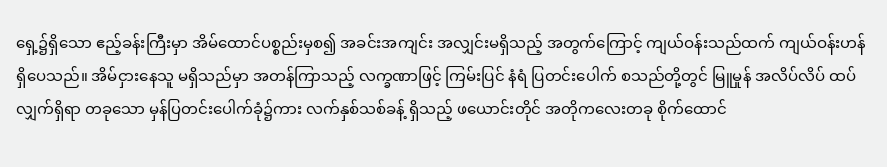ရှေ့၌ရှိသော ဧည့်ခန်းကြီးမှာ အိမ်ထောင်ပစ္စည်းမှစ၍ အခင်းအကျင်း အလျှင်းမရှိသည့် အတွက်ကြောင့် ကျယ်ဝန်းသည်ထက် ကျယ်ဝန်းဟန် ရှိပေသည်။ အိမ်ငှားနေသူ မရှိသည်မှာ အတန်ကြာသည့် လက္ခဏာဖြင့် ကြမ်းပြင် နံရံ ပြတင်းပေါက် စသည်တို့တွင် မြူမှုန် အလိပ်လိပ် ထပ်လျှက်ရှိရာ တခုသော မှန်ပြတင်းပေါက်ခုံ၌ကား လက်နှစ်သစ်ခန့် ရှိသည့် ဖယောင်းတိုင် အတိုကလေးတခု စိုက်ထောင်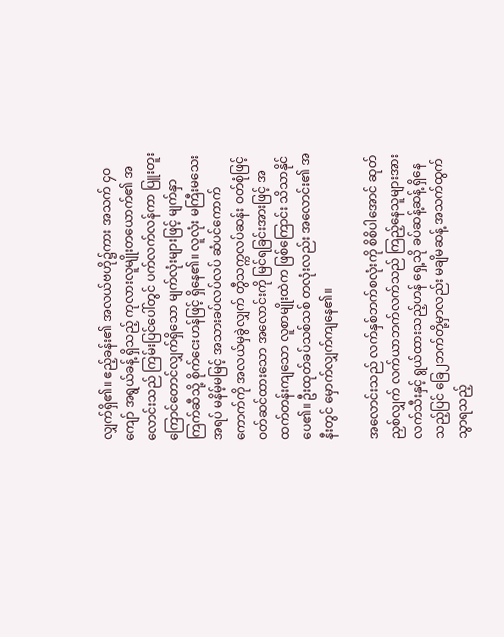လျှက်ရှိ၏။ ဧည့်ခန်း၏ အလယ်ဗဟို၌ကား အသက် ၄ဝကျော် အရွယ်ခန့် ရှိသည့် ကုလားလူမျိုးတယောက်၏ အလောင်းသည် ကြမ်းပြင်ပေါ်တွင် ပက်လက်လန်ကာ ပြူးတူးကြောင်တောင်လျှက်ရှိသော မျက်လုံးများဖြင့် မျက်နှာကြက်ဆီသို့ စိုက်ငေးဟန်ဖြင့် ရှိနေ၏။ လူလုံး မကြီးမသေး အရပ် မနိမ့်မမြင့် အသားခပ်လပ်လပ် ဆံပင်ကောက်ကောက်ကို အလယ်မှခွဲလျှက် တွီသက္ကလပ်ဆန်း ဝတ်စုံဖြင့် ဝတ်ဆင်ထားသော အလောင်းကို မြင်ရခြင်းအားဖြင့် အထက်တန်းကျသော လူစာမျိုးထဲက ဖြစ်ကြောင်း သိသာနိုင်ပေ၏။ ဦးထုတ်ခပ်သစ်သစ် တလုံးလည်း အလောင်း၏ အနီးတွင် မှောက်လျှက်ကျနေ၏။

အလောင်းသည် လက်နှစ်ဘက်စလုံးကို စိစိပါအောင် ဆုတ်ညှစ်လျှက် လက်ယာဘက်လက်သည် ကြည့်နေသူများအား လက်သီးနှင့် ရွယ်ထားသည့်ဟန် ရှေ့သို ခပ်ဆန့်ဆန့် ရှိနေသည့်ပြင် ခြေ၂ဘက်တို့မှာလည်း မချိမဆန့် အသက်ထွက်သွာရသည့်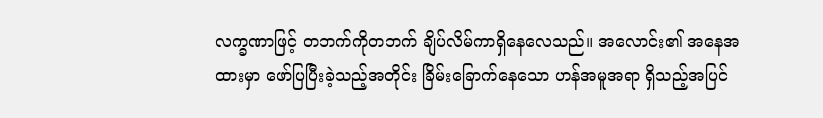လက္ခဏာဖြင့် တဘက်ကိုတဘက် ချိပ်လိမ်ကာရှိနေလေသည်။ အလောင်း၏ အနေအထားမှာ ဖော်ပြပြီးခဲ့သည့်အတိုင်း ခြိမ်းခြောက်နေသော ဟန်အမူအရာ ရှိသည့်အပြင်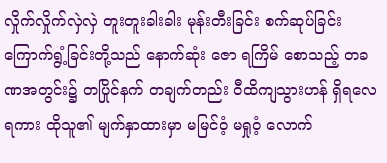လှိုက်လှိုက်လှဲလှဲ တူးတူးခါးခါး မုန်းတီးခြင်း စက်ဆုပ်ခြင်း ကြောက်ရွံ့ခြင်းတို့သည် နောက်ဆုံး ဇော ရကြိမ် စောသည့် တခဏအတွင်း၌ တပြိုင်နက် တချက်တည်း ဝီထိကျသွားဟန် ရှိရလေရကား ထိုသူ၏ မျက်နှာထားမှာ မမြင်ဝံ့ မရှုဝံ့ လောက်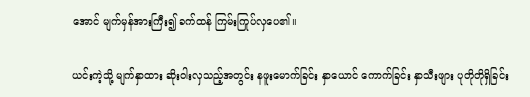အောင် မျက်မှန်အားကြီး၍ ခက်ထန် ကြမ်းကြုပ်လှပေ၏။

ယင်းကဲ့သို့ မျက်နှာထား ဆိုးဝါးလှသည့်အတွင်း နဖူးမောက်ခြင်း နှာယောင် ကောက်ခြင်း နှာသီးဖျား ပုတိုတိုရှိခြင်း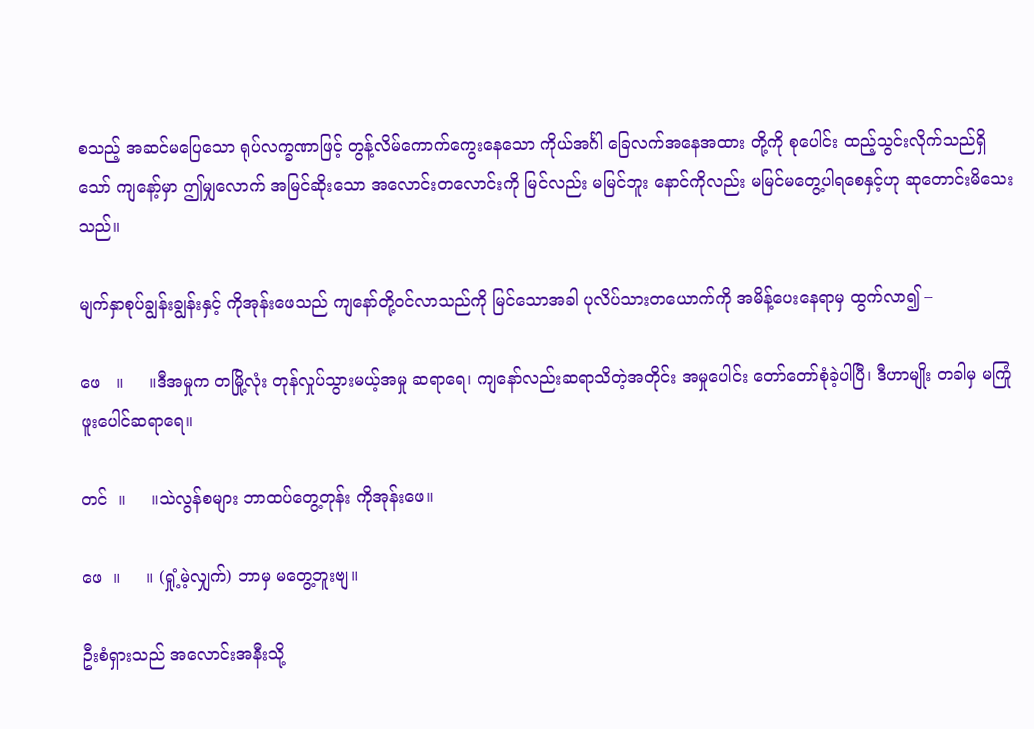စသည့် အဆင်မပြေသော ရုပ်လက္ခဏာဖြင့် တွန့်လိမ်ကောက်ကွေးနေသော ကိုယ်အင်္ဂါ ခြေလက်အနေအထား တို့ကို စုပေါင်း ထည့်သွင်းလိုက်သည်ရှိသော် ကျနော့်မှာ ဤမျှလောက် အမြင်ဆိုးသော အလောင်းတလောင်းကို မြင်လည်း မမြင်ဘူး နောင်ကိုလည်း မမြင်မတွေ့ပါရစေနှင့်ဟု ဆုတောင်းမိသေးသည်။

မျက်နှာစုပ်ချွန်းချွန်းနှင့် ကိုအုန်းဖေသည် ကျနော်တို့ဝင်လာသည်ကို မြင်သောအခါ ပုလိပ်သားတယောက်ကို အမိန့်ပေးနေရာမှ ထွက်လာ၍ –

ဖေ   ။     ။ဒီအမှုက တမြို့လုံး တုန်လှုပ်သွားမယ့်အမှု ဆရာရေ၊ ကျနော်လည်းဆရာသိတဲ့အတိုင်း အမှုပေါင်း တော်တော်စုံခဲ့ပါပြီ၊ ဒီဟာမျိုး တခါမှ မကြုံဖူးပေါင်ဆရာရေ။

တင်  ။     ။သဲလွန်စများ ဘာထပ်တွေ့တုန်း ကိုအုန်းဖေ။

ဖေ  ။     ။ (ရှုံ့မဲ့လျှက်) ဘာမှ မတွေ့ဘူးဗျ။

ဦးစံရှားသည် အလောင်းအနီးသို့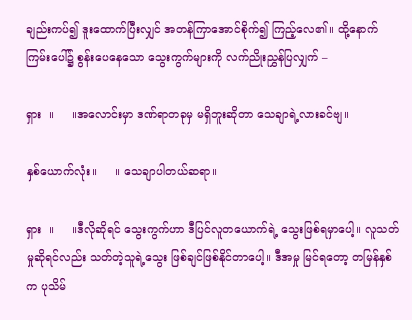ချည်းကပ်၍ ဒူးထောက်ပြီးလျှင် အတန်ကြာအောင်စိုက်၍ ကြည့်လေ၏။ ထို့နောက်ကြမ်းပေါ်၌ စွန်းပေနေသော သွေးကွက်များကို လက်ညိုးညွှန်ပြလျှက် –

ရှား  ။     ။အလောင်းမှာ ဒဏ်ရာတခုမှ မရှိဘူးဆိုတာ သေချာရဲ့လားခင်ဗျ။

နှစ်ယောက်လုံး။     ။ သေချာပါတယ်ဆရာ။

ရှား  ။     ။ဒီလိုဆိုရင် သွေးကွက်ဟာ ဒီပြင်လူတယောက်ရဲ့ သွေးဖြစ်ရမှာပေါ့။ လူသတ်မှုဆိုရင်လည်း သတ်တဲ့သူရဲ့သွေး ဖြစ်ချင်ဖြစ်နိုင်တာပေါ့။ ဒီအမှု မြင်ရတော့ တမြန်နှစ်က ပုသိမ်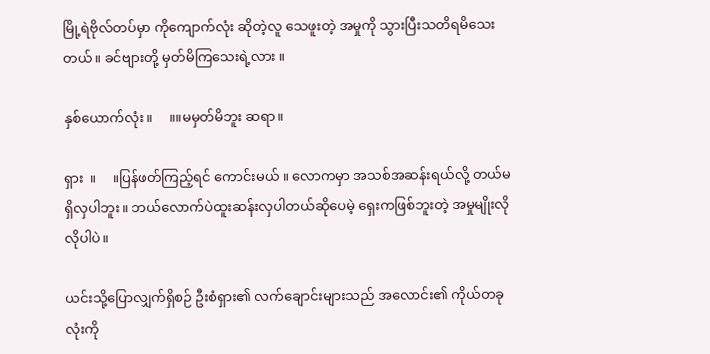မြို့ရဲဗိုလ်တပ်မှာ ကိုကျောက်လုံး ဆိုတဲ့လူ သေဖူးတဲ့ အမှုကို သွားပြီးသတိရမိသေးတယ်။ ခင်ဗျားတို့ မှတ်မိကြသေးရဲ့လား ။

နှစ်ယောက်လုံး။     ။။မမှတ်မိဘူး ဆရာ။

ရှား  ။     ။ပြန်ဖတ်ကြည့်ရင် ကောင်းမယ် ။ လောကမှာ အသစ်အဆန်းရယ်လို့ တယ်မရှိလှပါဘူး။ ဘယ်လောက်ပဲထူးဆန်းလှပါတယ်ဆိုပေမဲ့ ရှေးကဖြစ်ဘူးတဲ့ အမှုမျိုးလိုလိုပါပဲ။

ယင်းသို့ပြောလျှက်ရှိစဉ် ဦးစံရှား၏ လက်ချောင်းများသည် အလောင်း၏ ကိုယ်တခုလုံးကို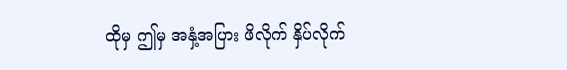ထိုမှ ဤမှ အနှံ့အပြား ဖိလိုက် နှိပ်လိုက်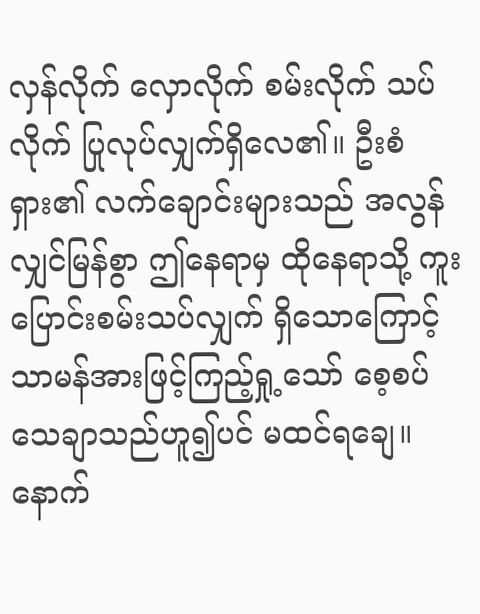လှန်လိုက် လှောလိုက် စမ်းလိုက် သပ်လိုက် ပြုလုပ်လျှက်ရှိလေ၏။ ဦးစံရှား၏ လက်ချောင်းများသည် အလွန်လျှင်မြန်စွာ ဤနေရာမှ ထိုနေရာသို့ ကူးပြောင်းစမ်းသပ်လျှက် ရှိသောကြောင့် သာမန်အားဖြင့်ကြည့်ရှု့သော် စေ့စပ်သေချာသည်ဟူ၍ပင် မထင်ရချေ။ နောက်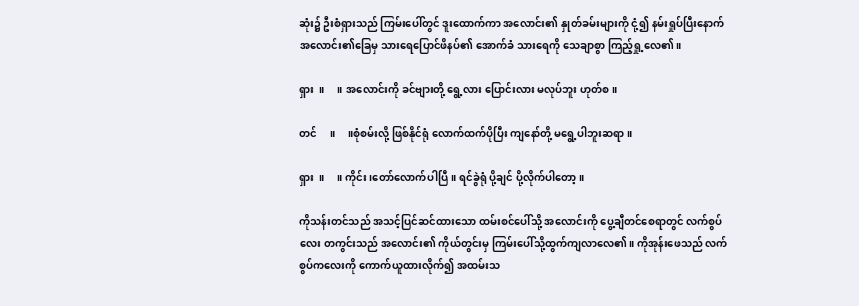ဆုံး၌ ဦးစံရှားသည် ကြမ်းပေါ်တွင် ဒူးထောက်ကာ အလောင်း၏ နှုတ်ခမ်းများကို ငုံ့၍ နမ်းရှုပ်ပြီးနောက် အလောင်း၏ခြေမှ သားရေပြောင်ဖိနပ်၏ အောက်ခံ သားရေကို သေချာစွာ ကြည့်ရှု့လေ၏။

ရှား  ။     ။ အလောင်းကို ခင်ဗျားတို့ ရွေ့လား ပြောင်းလား မလုပ်ဘူး ဟုတ်စ။

တင်     ။     ။စုံစမ်းလို့ ဖြစ်နိုင်ရုံ လောက်ထက်ပိုပြီး ကျနော်တို့ မရွေ့ပါဘူးဆရာ။

ရှား  ။     ။ ကိုင်း ၊တော်လောက်ပါပြီ။ ရင်ခွဲရုံ ပို့ချင် ပို့လိုက်ပါတော့။

ကိုသန်းတင်သည် အသင့်ပြင်ဆင်ထားသော ထမ်းစင်ပေါ်သို့ အလောင်းကို ပွေ့ချီတင်စေရာတွင် လက်စွပ်လေး တကွင်းသည် အလောင်း၏ ကိုယ်တွင်းမှ ကြမ်းပေါ်သို့ထွက်ကျလာလေ၏။ ကိုအုန်းဖေသည် လက်စွပ်ကလေးကို ကောက်ယူထားလိုက်၍ အထမ်းသ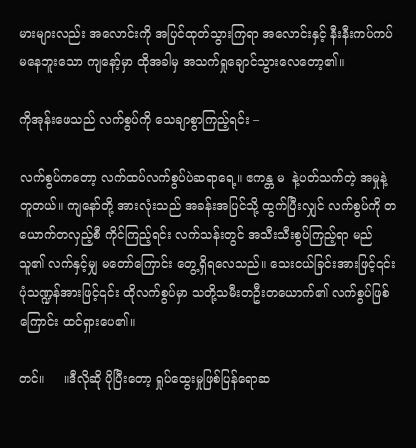မားများလည်း အလောင်းကို အပြင်ထုတ်သွားကြရာ အလောင်းနှင့် နီးနီးကပ်ကပ် မနေဘူးသော ကျနော့်မှာ ထိုအခါမှ အသက်ရှုချောင်သွားလေတော့၏။

ကိုအုန်းဖေသည် လက်စွပ်ကို သေချာစွာကြည့်ရင်း –

လက်စွပ်ကတော့ လက်ထပ်လက်စွပ်ပဲဆရာရေ့။ ဧကန္တ မ  နဲ့ပတ်သက်တဲ့ အမှုနဲ့တူတယ်။ ကျနော်တို့ အားလုံးသည် အခန်းအပြင်သို့ ထွက်ပြီးလျှင် လက်စွပ်ကို တယောက်တလှည့်စီ ကိုင်ကြည့်ရင်း လက်သန်းတွင် အသီးသီးစွပ်ကြည့်ရာ မည်သူ၏ လက်နှင့်မျှ မတော်ကြောင်း တွေ့ရှိရလေသည်။ သေးငယ်ခြင်းအားဖြင့်၎င်း ပုံသဏ္ဍန်အားဖြင့်၎င်း ထိုလက်စွပ်မှာ သတို့သမီးတဦးတယောက်၏ လက်စွပ်ဖြစ်ကြောင်း ထင်ရှားပေ၏။

တင်။     ။ဒီလိုဆို ပိုပြီးတော့ ရှုပ်ထွေးမှုဖြစ်ပြန်ရောဆ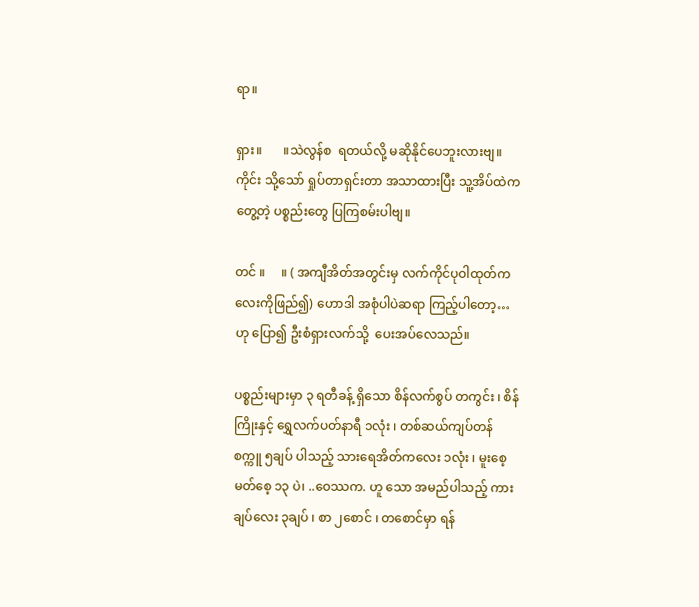ရာ။

ရှား။       ။သဲလွန်စ  ရတယ်လို့ မဆိုနိုင်ပေဘူးလားဗျ။ ကိုင်း သို့သော် ရှုပ်တာရှင်းတာ အသာထားပြီး သူ့အိပ်ထဲကတွေ့တဲ့ ပစ္စည်းတွေ ပြကြစမ်းပါဗျ။

တင် ။     ။ ( အကျီအိတ်အတွင်းမှ လက်ကိုင်ပုဝါထုတ်ကလေးကိုဖြည်၍) ဟောဒါ အစုံပါပဲဆရာ ကြည့်ပါတော့…ဟု ပြော၍ ဦးစံရှားလက်သို့  ပေးအပ်လေသည်။

ပစ္စည်းများမှာ ၃ ရတီခန့် ရှိသော စိန်လက်စွပ် တကွင်း ၊ စိန်ကြိုးနှင့် ရွှေလက်ပတ်နာရီ ၁လုံး ၊ တစ်ဆယ်ကျပ်တန် စက္ကူ ၅ချပ် ပါသည့် သားရေအိတ်ကလေး ၁လုံး ၊ မူးစေ့ မတ်စေ့ ၁၃ ပဲ၊ ..ဝေဿက. ဟူ သော အမည်ပါသည့် ကားချပ်လေး ၃ချပ် ၊ စာ ၂စောင် ၊ တစောင်မှာ ရန်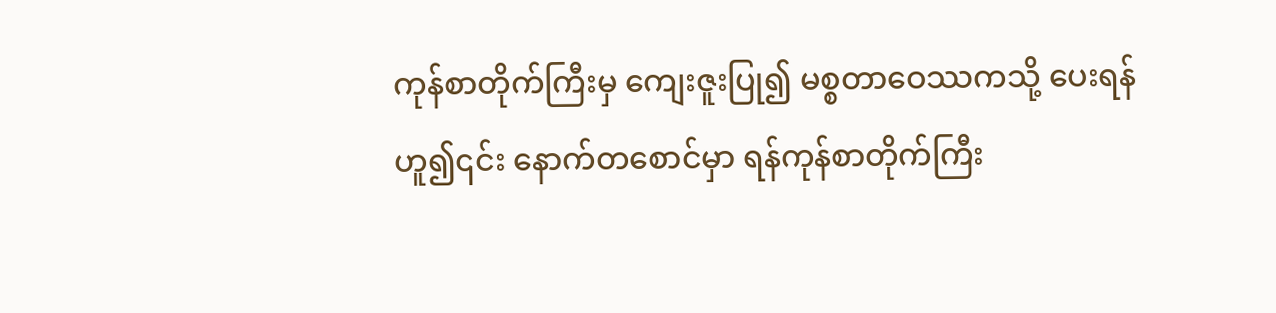ကုန်စာတိုက်ကြီးမှ ကျေးဇူးပြု၍ မစ္စတာဝေဿကသို့ ပေးရန် ဟူ၍၎င်း နောက်တစောင်မှာ ရန်ကုန်စာတိုက်ကြီး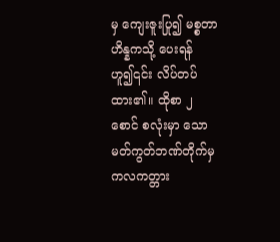မှ ကျေးဇူးပြု၍ မစ္စတာဟိန္နကသို့ ပေးရန် ဟူ၍၎င်း လိပ်တပ်ထား၏။ ထိုစာ ၂ စောင် စလုံးမှာ သောမတ်ကွတ်ဘဏ်တိုက်မှ ကလကတ္တား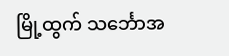မြို့ထွက် သင်္ဘောအ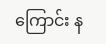ကြောင်း န